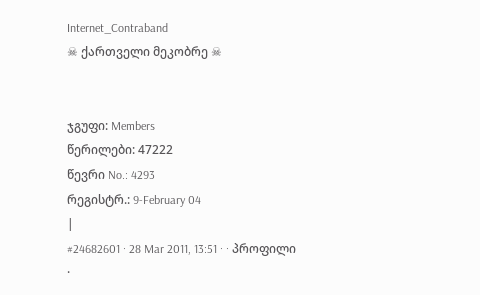Internet_Contraband
☠ ქართველი მეკობრე ☠


ჯგუფი: Members
წერილები: 47222
წევრი No.: 4293
რეგისტრ.: 9-February 04
|
#24682601 · 28 Mar 2011, 13:51 · · პროფილი ·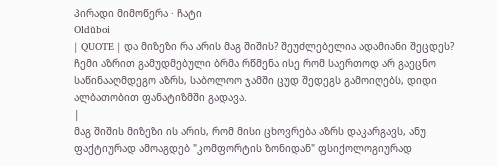პირადი მიმოწერა · ჩატი
Oldŭboi
| QUOTE | და მიზეზი რა არის მაგ შიშის? შეუძლებელია ადამიანი შეცდეს? ჩემი აზრით გამუდმებული ბრმა რწმენა ისე რომ საერთოდ არ გაეცნო საწინააღმდეგო აზრს, საბოლოო ჯამში ცუდ შედეგს გამოიღებს, დიდი ალბათობით ფანატიზმში გადავა.
|
მაგ შიშის მიზეზი ის არის, რომ მისი ცხოვრება აზრს დაკარგავს, ანუ ფაქტიურად ამოაგდებ "კომფორტის ზონიდან" ფსიქოლოგიურად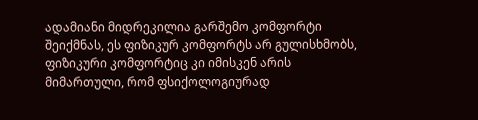ადამიანი მიდრეკილია გარშემო კომფორტი შეიქმნას, ეს ფიზიკურ კომფორტს არ გულისხმობს, ფიზიკური კომფორტიც კი იმისკენ არის მიმართული, რომ ფსიქოლოგიურად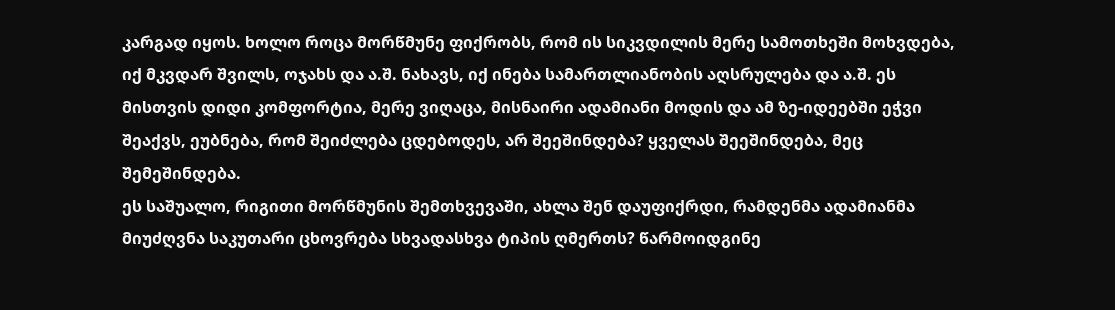კარგად იყოს. ხოლო როცა მორწმუნე ფიქრობს, რომ ის სიკვდილის მერე სამოთხეში მოხვდება, იქ მკვდარ შვილს, ოჯახს და ა.შ. ნახავს, იქ ინება სამართლიანობის აღსრულება და ა.შ. ეს მისთვის დიდი კომფორტია, მერე ვიღაცა, მისნაირი ადამიანი მოდის და ამ ზე-იდეებში ეჭვი შეაქვს, ეუბნება, რომ შეიძლება ცდებოდეს, არ შეეშინდება? ყველას შეეშინდება, მეც შემეშინდება.
ეს საშუალო, რიგითი მორწმუნის შემთხვევაში, ახლა შენ დაუფიქრდი, რამდენმა ადამიანმა მიუძღვნა საკუთარი ცხოვრება სხვადასხვა ტიპის ღმერთს? წარმოიდგინე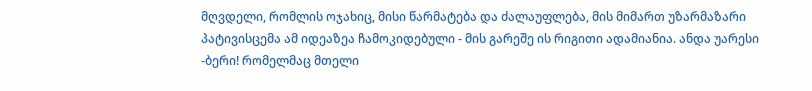მღვდელი, რომლის ოჯახიც, მისი წარმატება და ძალაუფლება, მის მიმართ უზარმაზარი პატივისცემა ამ იდეაზეა ჩამოკიდებული - მის გარეშე ის რიგითი ადამიანია. ანდა უარესი -ბერი! რომელმაც მთელი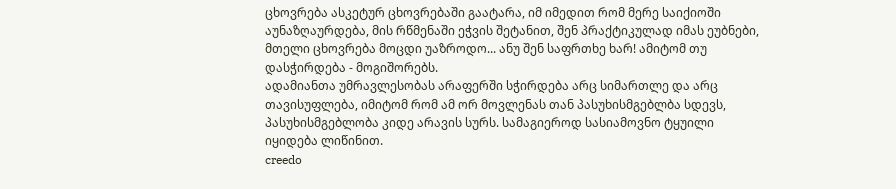ცხოვრება ასკეტურ ცხოვრებაში გაატარა, იმ იმედით რომ მერე საიქიოში აუნაზღაურდება, მის რწმენაში ეჭვის შეტანით, შენ პრაქტიკულად იმას ეუბნები, მთელი ცხოვრება მოცდი უაზროდო... ანუ შენ საფრთხე ხარ! ამიტომ თუ დასჭირდება - მოგიშორებს.
ადამიანთა უმრავლესობას არაფერში სჭირდება არც სიმართლე და არც თავისუფლება, იმიტომ რომ ამ ორ მოვლენას თან პასუხისმგებლბა სდევს, პასუხისმგებლობა კიდე არავის სურს. სამაგიეროდ სასიამოვნო ტყუილი იყიდება ლიწინით.
creedo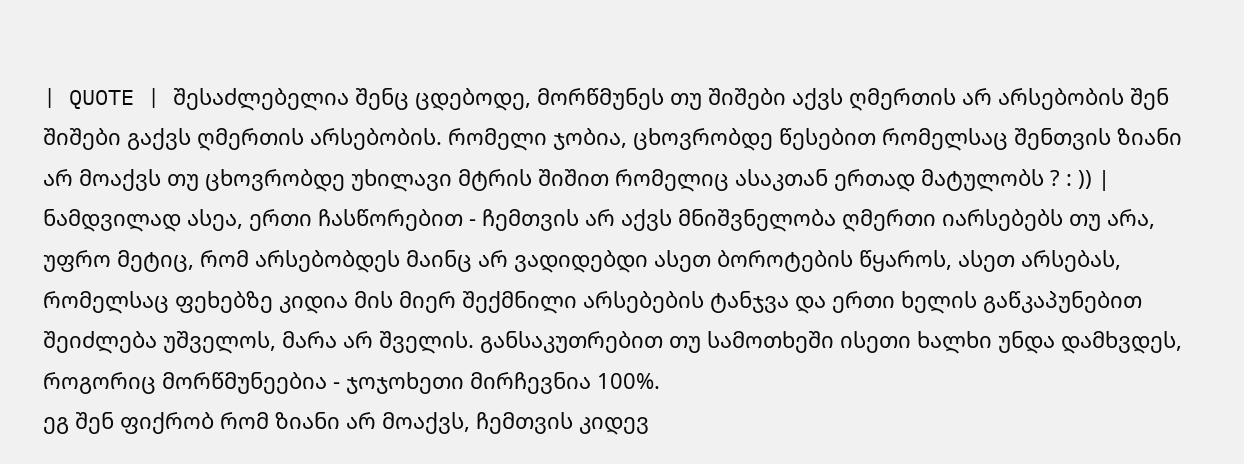| QUOTE | შესაძლებელია შენც ცდებოდე, მორწმუნეს თუ შიშები აქვს ღმერთის არ არსებობის შენ შიშები გაქვს ღმერთის არსებობის. რომელი ჯობია, ცხოვრობდე წესებით რომელსაც შენთვის ზიანი არ მოაქვს თუ ცხოვრობდე უხილავი მტრის შიშით რომელიც ასაკთან ერთად მატულობს ? : )) |
ნამდვილად ასეა, ერთი ჩასწორებით - ჩემთვის არ აქვს მნიშვნელობა ღმერთი იარსებებს თუ არა, უფრო მეტიც, რომ არსებობდეს მაინც არ ვადიდებდი ასეთ ბოროტების წყაროს, ასეთ არსებას, რომელსაც ფეხებზე კიდია მის მიერ შექმნილი არსებების ტანჯვა და ერთი ხელის გაწკაპუნებით შეიძლება უშველოს, მარა არ შველის. განსაკუთრებით თუ სამოთხეში ისეთი ხალხი უნდა დამხვდეს, როგორიც მორწმუნეებია - ჯოჯოხეთი მირჩევნია 100%.
ეგ შენ ფიქრობ რომ ზიანი არ მოაქვს, ჩემთვის კიდევ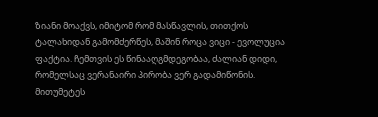ზიანი მოაქვს, იმიტომ რომ მასწავლის, თითქოს ტალახიდან გამომძერწეს, მაშინ როცა ვიცი - ევოლუცია ფაქტია. ჩემთვის ეს წინააღგმდეგობაა, ძალიან დიდი, რომელსაც ვერანაირი პირობა ვერ გადამიწონის. მითუმეტეს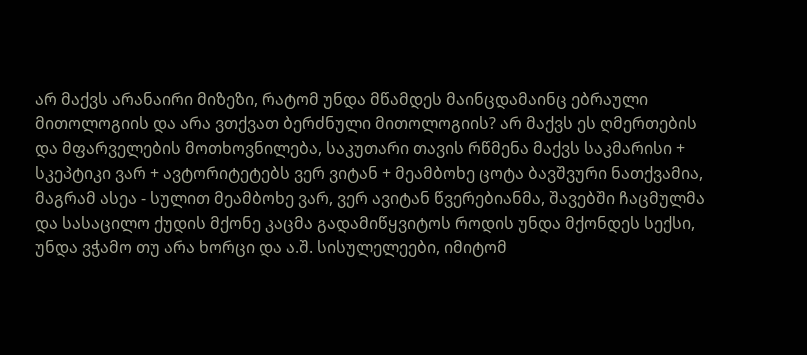არ მაქვს არანაირი მიზეზი, რატომ უნდა მწამდეს მაინცდამაინც ებრაული მითოლოგიის და არა ვთქვათ ბერძნული მითოლოგიის? არ მაქვს ეს ღმერთების და მფარველების მოთხოვნილება, საკუთარი თავის რწმენა მაქვს საკმარისი + სკეპტიკი ვარ + ავტორიტეტებს ვერ ვიტან + მეამბოხე ცოტა ბავშვური ნათქვამია, მაგრამ ასეა - სულით მეამბოხე ვარ, ვერ ავიტან წვერებიანმა, შავებში ჩაცმულმა და სასაცილო ქუდის მქონე კაცმა გადამიწყვიტოს როდის უნდა მქონდეს სექსი, უნდა ვჭამო თუ არა ხორცი და ა.შ. სისულელეები, იმიტომ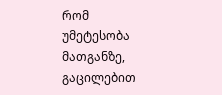რომ უმეტესობა მათგანზე, გაცილებით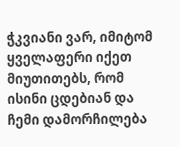ჭკვიანი ვარ, იმიტომ ყველაფერი იქეთ მიუთითებს, რომ ისინი ცდებიან და ჩემი დამორჩილება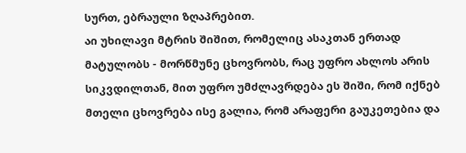სურთ, ებრაული ზღაპრებით.
აი უხილავი მტრის შიშით, რომელიც ასაკთან ერთად მატულობს - მორწმუნე ცხოვრობს, რაც უფრო ახლოს არის სიკვდილთან, მით უფრო უმძლავრდება ეს შიში, რომ იქნებ მთელი ცხოვრება ისე გალია, რომ არაფერი გაუკეთებია და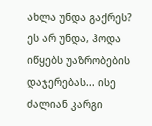ახლა უნდა გაქრეს? ეს არ უნდა, ჰოდა იწყებს უაზრობების დაჯერებას... ისე ძალიან კარგი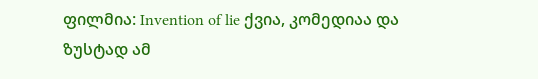ფილმია: Invention of lie ქვია, კომედიაა და ზუსტად ამ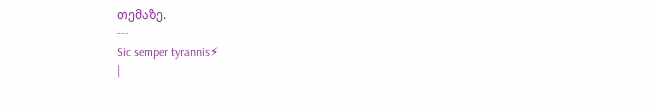თემაზე.
---
Sic semper tyrannis⚡
|